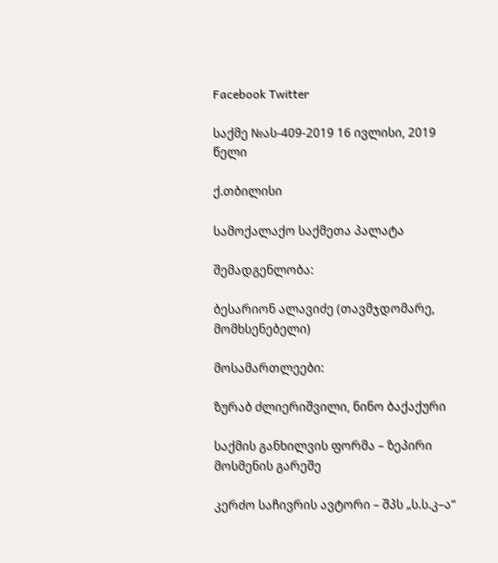Facebook Twitter

საქმე №ას-409-2019 16 ივლისი, 2019 წელი

ქ.თბილისი

სამოქალაქო საქმეთა პალატა

შემადგენლობა:

ბესარიონ ალავიძე (თავმჯდომარე, მომხსენებელი)

მოსამართლეები:

ზურაბ ძლიერიშვილი, ნინო ბაქაქური

საქმის განხილვის ფორმა – ზეპირი მოსმენის გარეშე

კერძო საჩივრის ავტორი – შპს „ს.ს.კ–ა“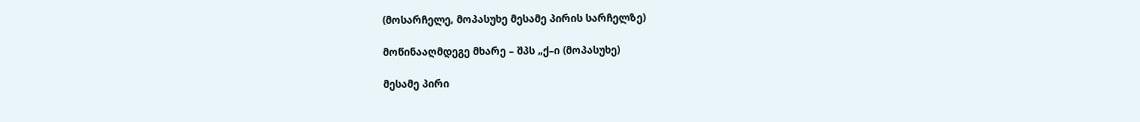(მოსარჩელე, მოპასუხე მესამე პირის სარჩელზე)

მოწინააღმდეგე მხარე – შპს „ქ–ი (მოპასუხე)

მესამე პირი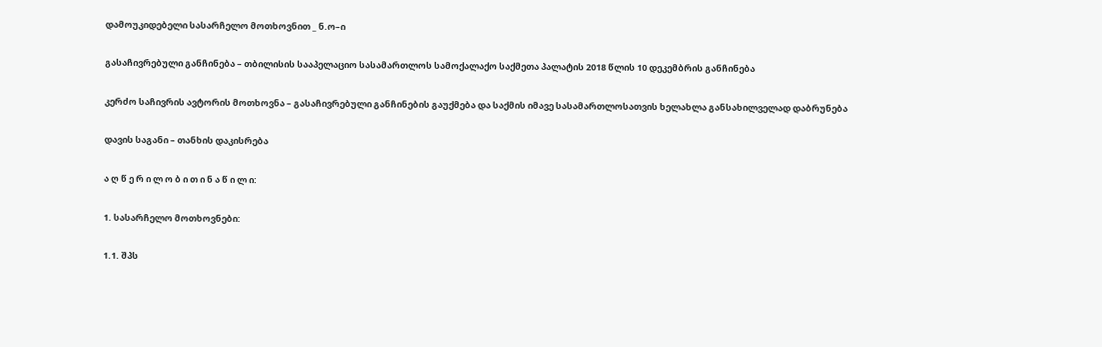დამოუკიდებელი სასარჩელო მოთხოვნით _ ნ.ო–ი

გასაჩივრებული განჩინება – თბილისის სააპელაციო სასამართლოს სამოქალაქო საქმეთა პალატის 2018 წლის 10 დეკემბრის განჩინება

კერძო საჩივრის ავტორის მოთხოვნა – გასაჩივრებული განჩინების გაუქმება და საქმის იმავე სასამართლოსათვის ხელახლა განსახილველად დაბრუნება

დავის საგანი – თანხის დაკისრება

ა ღ წ ე რ ი ლ ო ბ ი თ ი ნ ა წ ი ლ ი:

1. სასარჩელო მოთხოვნები:

1.1. შპს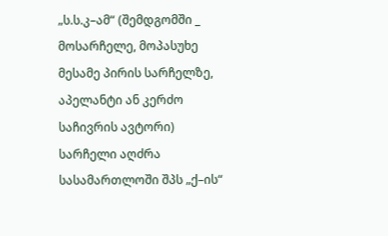„ს.ს.კ–ამ“ (შემდგომში _ მოსარჩელე, მოპასუხე მესამე პირის სარჩელზე, აპელანტი ან კერძო საჩივრის ავტორი) სარჩელი აღძრა სასამართლოში შპს „ქ–ის“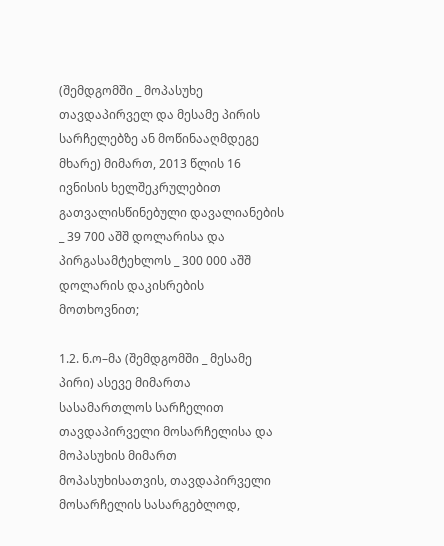(შემდგომში _ მოპასუხე თავდაპირველ და მესამე პირის სარჩელებზე ან მოწინააღმდეგე მხარე) მიმართ, 2013 წლის 16 ივნისის ხელშეკრულებით გათვალისწინებული დავალიანების _ 39 700 აშშ დოლარისა და პირგასამტეხლოს _ 300 000 აშშ დოლარის დაკისრების მოთხოვნით;

1.2. ნ.ო–მა (შემდგომში _ მესამე პირი) ასევე მიმართა სასამართლოს სარჩელით თავდაპირველი მოსარჩელისა და მოპასუხის მიმართ მოპასუხისათვის, თავდაპირველი მოსარჩელის სასარგებლოდ,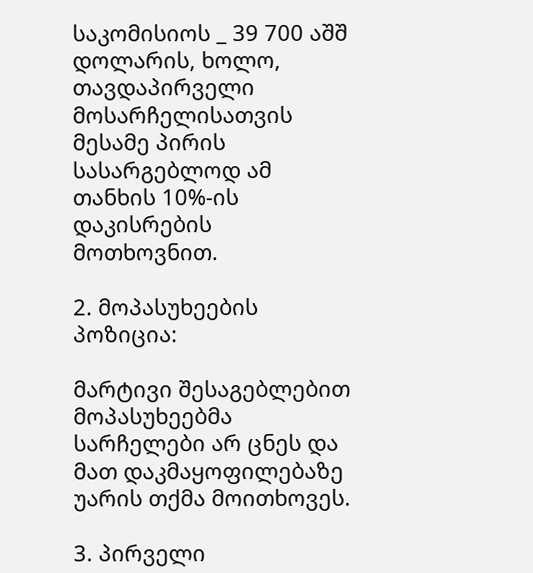საკომისიოს _ 39 700 აშშ დოლარის, ხოლო, თავდაპირველი მოსარჩელისათვის მესამე პირის სასარგებლოდ ამ თანხის 10%-ის დაკისრების მოთხოვნით.

2. მოპასუხეების პოზიცია:

მარტივი შესაგებლებით მოპასუხეებმა სარჩელები არ ცნეს და მათ დაკმაყოფილებაზე უარის თქმა მოითხოვეს.

3. პირველი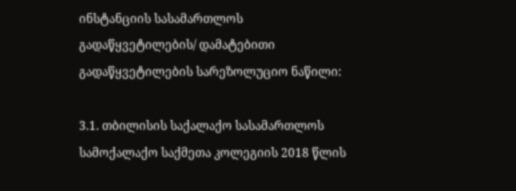ინსტანციის სასამართლოს გადაწყვეტილების/ დამატებითი გადაწყვეტილების სარეზოლუციო ნაწილი:

3.1. თბილისის საქალაქო სასამართლოს სამოქალაქო საქმეთა კოლეგიის 2018 წლის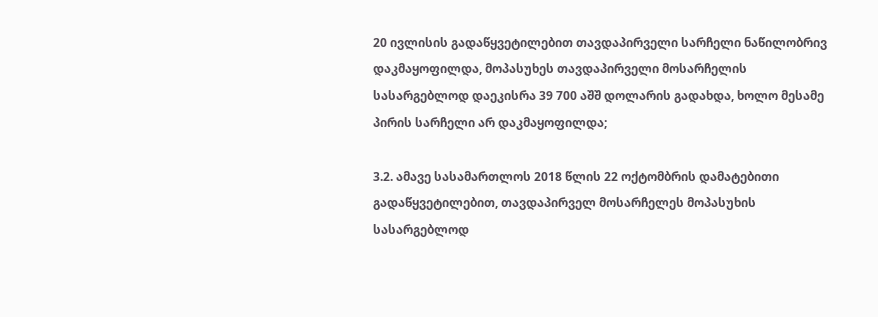20 ივლისის გადაწყვეტილებით თავდაპირველი სარჩელი ნაწილობრივ დაკმაყოფილდა, მოპასუხეს თავდაპირველი მოსარჩელის სასარგებლოდ დაეკისრა 39 700 აშშ დოლარის გადახდა, ხოლო მესამე პირის სარჩელი არ დაკმაყოფილდა;

3.2. ამავე სასამართლოს 2018 წლის 22 ოქტომბრის დამატებითი გადაწყვეტილებით, თავდაპირველ მოსარჩელეს მოპასუხის სასარგებლოდ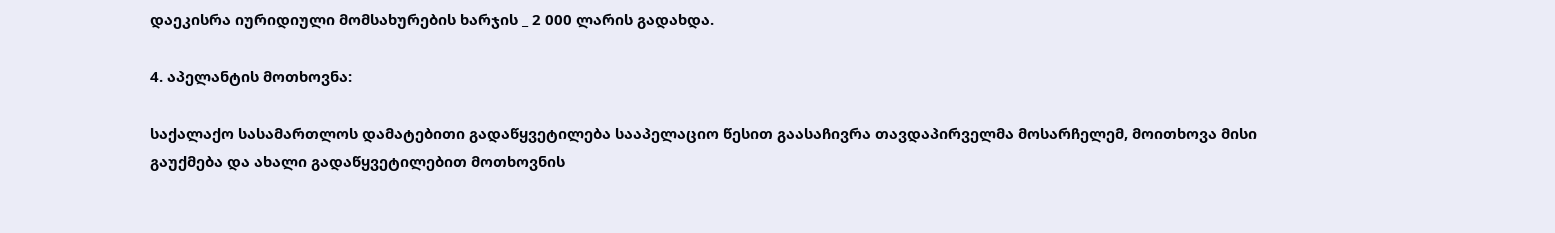დაეკისრა იურიდიული მომსახურების ხარჯის _ 2 000 ლარის გადახდა.

4. აპელანტის მოთხოვნა:

საქალაქო სასამართლოს დამატებითი გადაწყვეტილება სააპელაციო წესით გაასაჩივრა თავდაპირველმა მოსარჩელემ, მოითხოვა მისი გაუქმება და ახალი გადაწყვეტილებით მოთხოვნის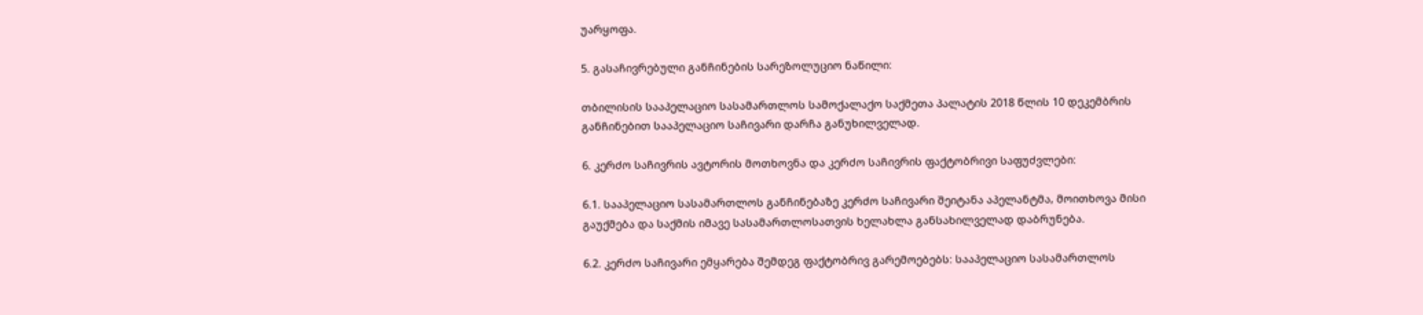უარყოფა.

5. გასაჩივრებული განჩინების სარეზოლუციო ნაწილი:

თბილისის სააპელაციო სასამართლოს სამოქალაქო საქმეთა პალატის 2018 წლის 10 დეკემბრის განჩინებით სააპელაციო საჩივარი დარჩა განუხილველად.

6. კერძო საჩივრის ავტორის მოთხოვნა და კერძო საჩივრის ფაქტობრივი საფუძვლები:

6.1. სააპელაციო სასამართლოს განჩინებაზე კერძო საჩივარი შეიტანა აპელანტმა, მოითხოვა მისი გაუქმება და საქმის იმავე სასამართლოსათვის ხელახლა განსახილველად დაბრუნება.

6.2. კერძო საჩივარი ემყარება შემდეგ ფაქტობრივ გარემოებებს: სააპელაციო სასამართლოს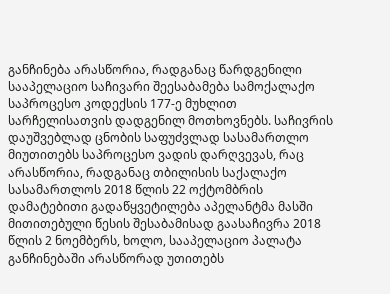განჩინება არასწორია, რადგანაც წარდგენილი სააპელაციო საჩივარი შეესაბამება სამოქალაქო საპროცესო კოდექსის 177-ე მუხლით სარჩელისათვის დადგენილ მოთხოვნებს. საჩივრის დაუშვებლად ცნობის საფუძვლად სასამართლო მიუთითებს საპროცესო ვადის დარღვევას, რაც არასწორია, რადგანაც თბილისის საქალაქო სასამართლოს 2018 წლის 22 ოქტომბრის დამატებითი გადაწყვეტილება აპელანტმა მასში მითითებული წესის შესაბამისად გაასაჩივრა 2018 წლის 2 ნოემბერს, ხოლო, სააპელაციო პალატა განჩინებაში არასწორად უთითებს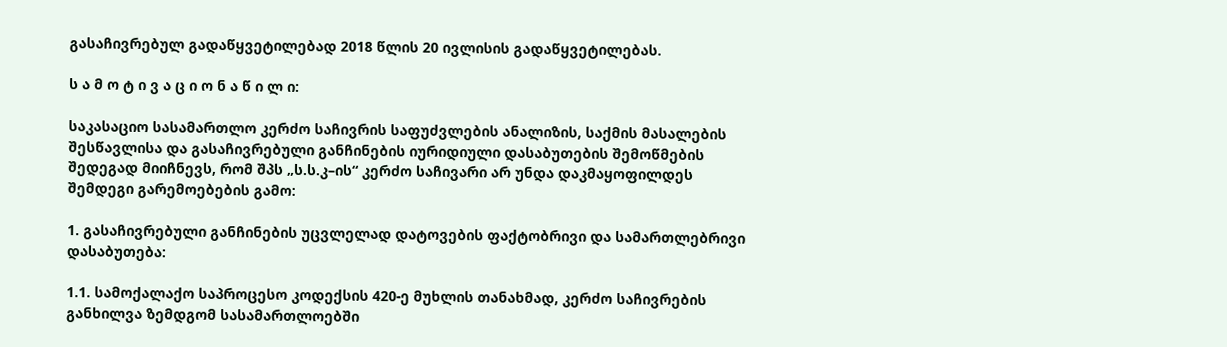გასაჩივრებულ გადაწყვეტილებად 2018 წლის 20 ივლისის გადაწყვეტილებას.

ს ა მ ო ტ ი ვ ა ც ი ო ნ ა წ ი ლ ი:

საკასაციო სასამართლო კერძო საჩივრის საფუძვლების ანალიზის, საქმის მასალების შესწავლისა და გასაჩივრებული განჩინების იურიდიული დასაბუთების შემოწმების შედეგად მიიჩნევს, რომ შპს „ს.ს.კ–ის“ კერძო საჩივარი არ უნდა დაკმაყოფილდეს შემდეგი გარემოებების გამო:

1. გასაჩივრებული განჩინების უცვლელად დატოვების ფაქტობრივი და სამართლებრივი დასაბუთება:

1.1. სამოქალაქო საპროცესო კოდექსის 420-ე მუხლის თანახმად, კერძო საჩივრების განხილვა ზემდგომ სასამართლოებში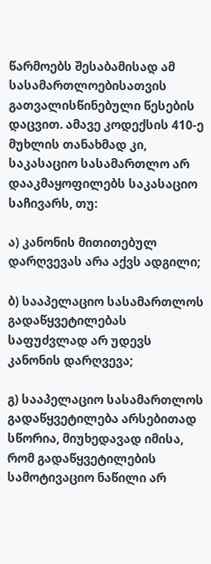წარმოებს შესაბამისად ამ სასამართლოებისათვის გათვალისწინებული წესების დაცვით. ამავე კოდექსის 410-ე მუხლის თანახმად კი, საკასაციო სასამართლო არ დააკმაყოფილებს საკასაციო საჩივარს, თუ:

ა) კანონის მითითებულ დარღვევას არა აქვს ადგილი;

ბ) სააპელაციო სასამართლოს გადაწყვეტილებას საფუძვლად არ უდევს კანონის დარღვევა;

გ) სააპელაციო სასამართლოს გადაწყვეტილება არსებითად სწორია, მიუხედავად იმისა, რომ გადაწყვეტილების სამოტივაციო ნაწილი არ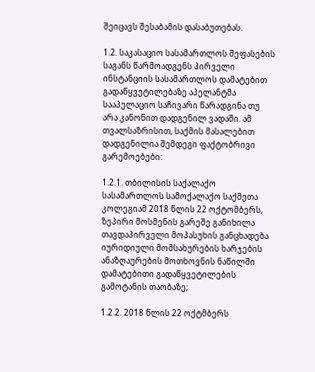შეიცავს შესაბამის დასაბუთებას.

1.2. საკასაციო სასამართლოს შეფასების საგანს წარმოადგენს პირველი ინსტანციის სასამართლოს დამატებით გადაწყვეტილებაზე აპელანტმა სააპელაციო საჩივარი წარადგინა თუ არა კანონით დადგენილ ვადაში. ამ თვალსაზრისით, საქმის მასალებით დადგენილია შემდეგი ფაქტობრივი გარემოებები:

1.2.1. თბილისის საქალაქო სასამართლოს სამოქალაქო საქმეთა კოლეგიამ 2018 წლის 22 ოქტომბერს, ზეპირი მოსმენის გარეშე განიხილა თავდაპირველი მოპასუხის განცხადება იურიდიული მომსახურების ხარჯების ანაზღაურების მოთხოვნის ნაწილში დამატებითი გადაწყვეტილების გამოტანის თაობაზე;

1.2.2. 2018 წლის 22 ოქტმბერს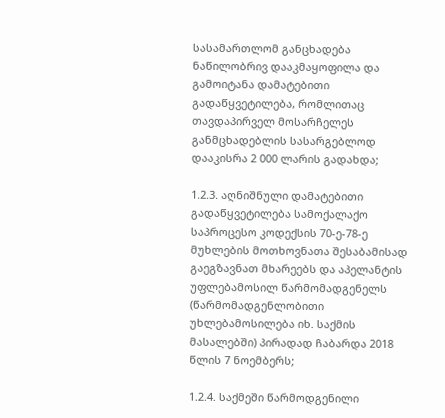სასამართლომ განცხადება ნაწილობრივ დააკმაყოფილა და გამოიტანა დამატებითი გადაწყვეტილება, რომლითაც თავდაპირველ მოსარჩელეს განმცხადებლის სასარგებლოდ დააკისრა 2 000 ლარის გადახდა;

1.2.3. აღნიშნული დამატებითი გადაწყვეტილება სამოქალაქო საპროცესო კოდექსის 70-ე-78-ე მუხლების მოთხოვნათა შესაბამისად გაეგზავნათ მხარეებს და აპელანტის უფლებამოსილ წარმომადგენელს (წარმომადგენლობითი უხლებამოსილება იხ. საქმის მასალებში) პირადად ჩაბარდა 2018 წლის 7 ნოემბერს;

1.2.4. საქმეში წარმოდგენილი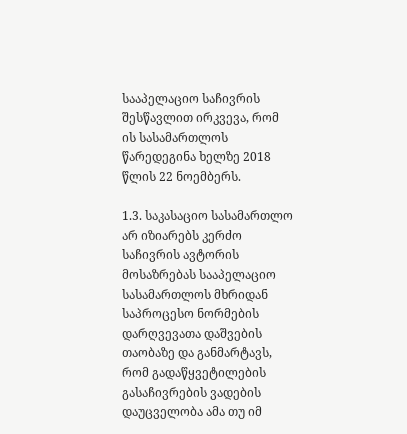სააპელაციო საჩივრის შესწავლით ირკვევა, რომ ის სასამართლოს წარედეგინა ხელზე 2018 წლის 22 ნოემბერს.

1.3. საკასაციო სასამართლო არ იზიარებს კერძო საჩივრის ავტორის მოსაზრებას სააპელაციო სასამართლოს მხრიდან საპროცესო ნორმების დარღვევათა დაშვების თაობაზე და განმარტავს, რომ გადაწყვეტილების გასაჩივრების ვადების დაუცველობა ამა თუ იმ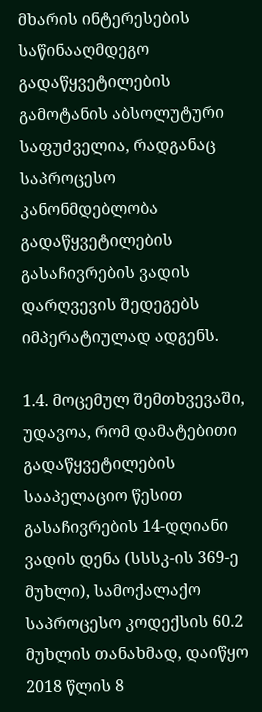მხარის ინტერესების საწინააღმდეგო გადაწყვეტილების გამოტანის აბსოლუტური საფუძველია, რადგანაც საპროცესო კანონმდებლობა გადაწყვეტილების გასაჩივრების ვადის დარღვევის შედეგებს იმპერატიულად ადგენს.

1.4. მოცემულ შემთხვევაში, უდავოა, რომ დამატებითი გადაწყვეტილების სააპელაციო წესით გასაჩივრების 14-დღიანი ვადის დენა (სსსკ-ის 369-ე მუხლი), სამოქალაქო საპროცესო კოდექსის 60.2 მუხლის თანახმად, დაიწყო 2018 წლის 8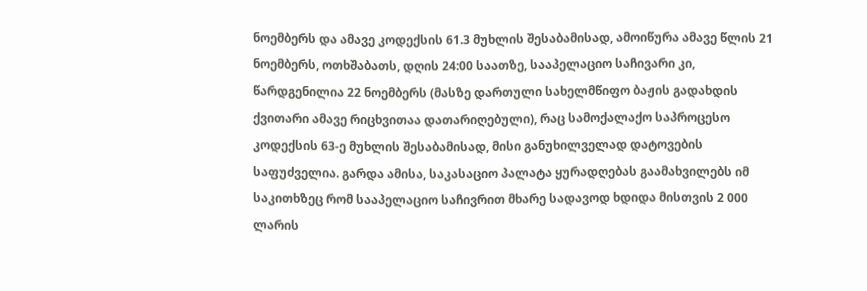ნოემბერს და ამავე კოდექსის 61.3 მუხლის შესაბამისად, ამოიწურა ამავე წლის 21 ნოემბერს, ოთხშაბათს, დღის 24:00 საათზე, სააპელაციო საჩივარი კი, წარდგენილია 22 ნოემბერს (მასზე დართული სახელმწიფო ბაჟის გადახდის ქვითარი ამავე რიცხვითაა დათარიღებული), რაც სამოქალაქო საპროცესო კოდექსის 63-ე მუხლის შესაბამისად, მისი განუხილველად დატოვების საფუძველია. გარდა ამისა, საკასაციო პალატა ყურადღებას გაამახვილებს იმ საკითხზეც რომ სააპელაციო საჩივრით მხარე სადავოდ ხდიდა მისთვის 2 000 ლარის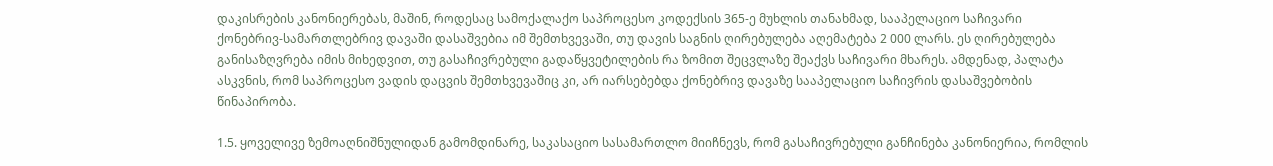დაკისრების კანონიერებას, მაშინ, როდესაც სამოქალაქო საპროცესო კოდექსის 365-ე მუხლის თანახმად, სააპელაციო საჩივარი ქონებრივ-სამართლებრივ დავაში დასაშვებია იმ შემთხვევაში, თუ დავის საგნის ღირებულება აღემატება 2 000 ლარს. ეს ღირებულება განისაზღვრება იმის მიხედვით, თუ გასაჩივრებული გადაწყვეტილების რა ზომით შეცვლაზე შეაქვს საჩივარი მხარეს. ამდენად, პალატა ასკვნის, რომ საპროცესო ვადის დაცვის შემთხვევაშიც კი, არ იარსებებდა ქონებრივ დავაზე სააპელაციო საჩივრის დასაშვებობის წინაპირობა.

1.5. ყოველივე ზემოაღნიშნულიდან გამომდინარე, საკასაციო სასამართლო მიიჩნევს, რომ გასაჩივრებული განჩინება კანონიერია, რომლის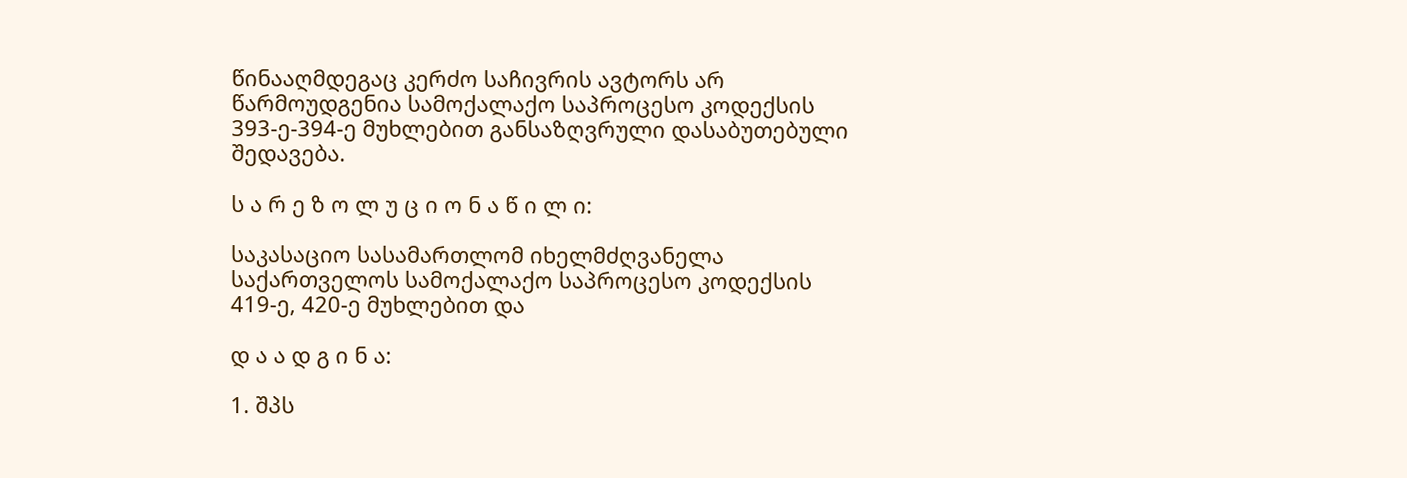წინააღმდეგაც კერძო საჩივრის ავტორს არ წარმოუდგენია სამოქალაქო საპროცესო კოდექსის 393-ე-394-ე მუხლებით განსაზღვრული დასაბუთებული შედავება.

ს ა რ ე ზ ო ლ უ ც ი ო ნ ა წ ი ლ ი:

საკასაციო სასამართლომ იხელმძღვანელა საქართველოს სამოქალაქო საპროცესო კოდექსის 419-ე, 420-ე მუხლებით და

დ ა ა დ გ ი ნ ა:

1. შპს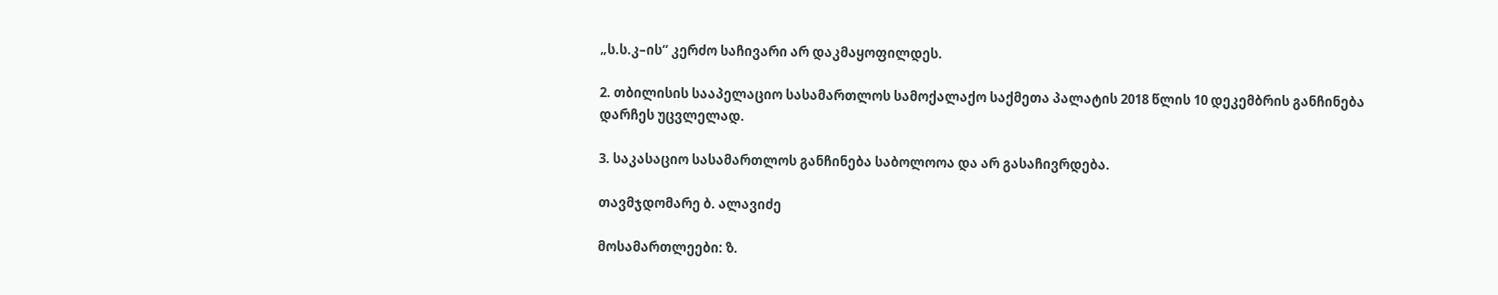„ს.ს.კ–ის“ კერძო საჩივარი არ დაკმაყოფილდეს.

2. თბილისის სააპელაციო სასამართლოს სამოქალაქო საქმეთა პალატის 2018 წლის 10 დეკემბრის განჩინება დარჩეს უცვლელად.

3. საკასაციო სასამართლოს განჩინება საბოლოოა და არ გასაჩივრდება.

თავმჯდომარე ბ. ალავიძე

მოსამართლეები: ზ.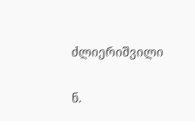ძლიერიშვილი

ნ.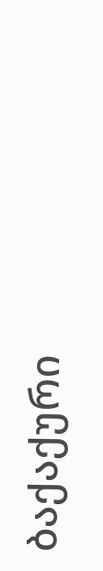ბაქაქური